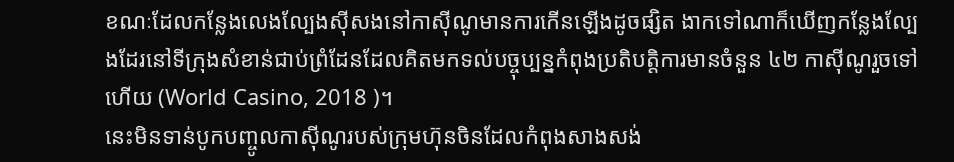ខណៈដែលកន្លែងលេងល្បែងស៊ីសងនៅកាស៊ីណូមានការកើនឡើងដូចផ្សិត ងាកទៅណាក៏ឃើញកន្លែងល្បែងដែរនៅទីក្រុងសំខាន់ជាប់ព្រំដែនដែលគិតមកទល់បច្ចុប្បន្នកំពុងប្រតិបត្តិការមានចំនួន ៤២ កាស៊ីណូរួចទៅហើយ (World Casino, 2018 )។
នេះមិនទាន់បូកបញ្ចូលកាស៊ីណូរបស់ក្រុមហ៊ុនចិនដែលកំពុងសាងសង់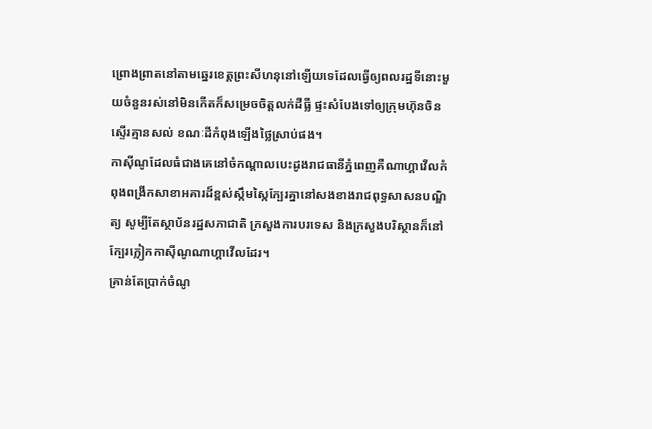ព្រោងព្រាតនៅតាមឆ្នេរខេត្តព្រះសីហនុនៅឡើយទេដែលធ្វើឲ្យពលរដ្ឋទីនោះមួយចំនួនរស់នៅមិនកើតក៏សម្រេចចិត្តលក់ដីធ្លី ផ្ទះសំបែងទៅឲ្យក្រុមហ៊ុនចិនស្ទើរគ្មានសល់ ខណៈដីកំពុងឡើងថ្លៃស្រាប់ផង។
កាស៊ីណូដែលធំជាងគេនៅចំកណ្តាលបេះដូងរាជធានីភ្នំពេញគឺណាហ្គាវើលកំពុងពង្រីកសាខាអគារដ៏ខ្ពស់ស្កឹមស្កៃក្បែរគ្នានៅសងខាងរាជពុទ្ធសាសនបណ្ឌិត្យ សូម្បីតែស្ថាប័នរដ្ឋសភាជាតិ ក្រសួងការបរទេស និងក្រសួងបរិស្ថានក៏នៅក្បែរក្លៀកកាស៊ីណូណាហ្គាវើលដែរ។
គ្រាន់តែប្រាក់ចំណូ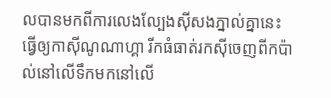លបានមកពីការលេងល្បែងស៊ីសងភ្នាល់គ្នានេះ ធ្វើឲ្យកាស៊ីណូណាហ្គា រីកធំធាត់រកស៊ីចេញពីកប៉ាល់នៅលើទឹកមកនៅលើ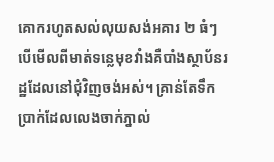គោករហូតសល់លុយសង់អគារ ២ ធំៗ បើមើលពីមាត់ទន្លេមុខវាំងគឺបាំងស្ថាប័នរដ្ឋដែលនៅជុំវិញចង់អស់។ គ្រាន់តែទឹកប្រាក់ដែលលេងចាក់ភ្នាល់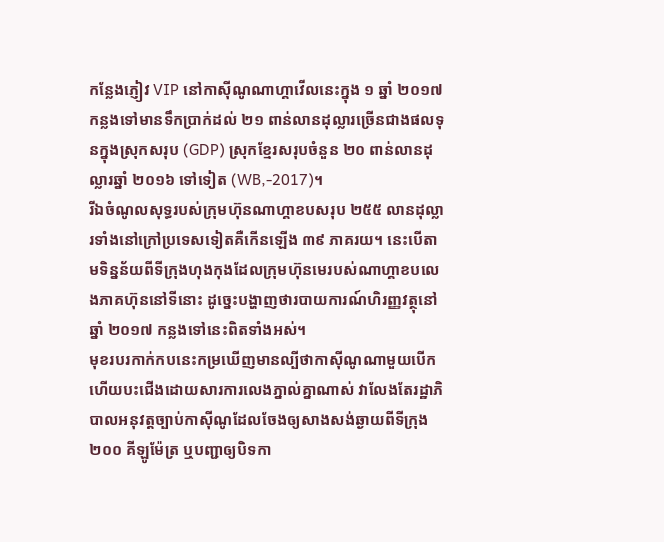កន្លែងភ្ញៀវ VIP នៅកាស៊ីណូណាហ្គាវើលនេះក្នុង ១ ឆ្នាំ ២០១៧ កន្លងទៅមានទឹកប្រាក់ដល់ ២១ ពាន់លានដុល្លារច្រើនជាងផលទុនក្នុងស្រុកសរុប (GDP) ស្រុកខ្មែរសរុបចំនួន ២០ ពាន់លានដុល្លារឆ្នាំ ២០១៦ ទៅទៀត (WB,-2017)។
រីឯចំណូលសុទ្ធរបស់ក្រុមហ៊ុនណាហ្គាខបសរុប ២៥៥ លានដុល្លារទាំងនៅក្រៅប្រទេសទៀតគឺកើនឡើង ៣៩ ភាគរយ។ នេះបើតាមទិន្នន័យពីទីក្រុងហុងកុងដែលក្រុមហ៊ុនមេរបស់ណាហ្គាខបលេងភាគហ៊ុននៅទីនោះ ដូច្នេះបង្ហាញថារបាយការណ៍ហិរញ្ញវត្ថុនៅឆ្នាំ ២០១៧ កន្លងទៅនេះពិតទាំងអស់។
មុខរបរកាក់កបនេះកម្រឃើញមានល្បីថាកាស៊ីណូណាមួយបើកហើយបះជើងដោយសារការលេងភ្នាល់គ្នាណាស់ វាលែងតែរដ្ឋាភិបាលអនុវត្តច្បាប់កាស៊ីណូដែលចែងឲ្យសាងសង់ឆ្ងាយពីទីក្រុង ២០០ គីឡូម៉ែត្រ ឬបញ្ជាឲ្យបិទកា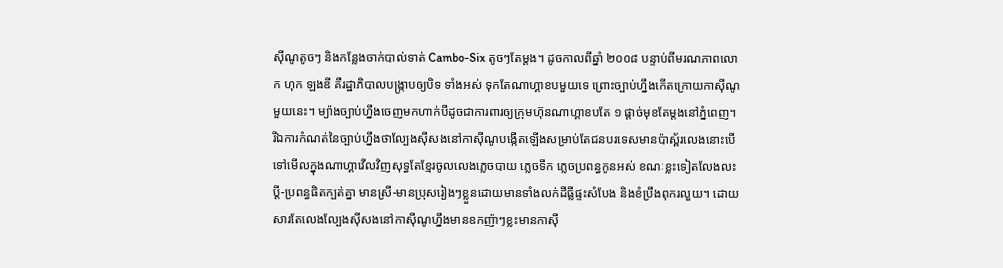ស៊ីណូតូចៗ និងកន្លែងចាក់បាល់ទាត់ Cambo-Six តូចៗតែម្តង។ ដូចកាលពីឆ្នាំ ២០០៨ បន្ទាប់ពីមរណភាពលោក ហុក ឡងឌី គឺរដ្ឋាភិបាលបង្ក្រាបឲ្យបិទ ទាំងអស់ ទុកតែណាហ្គាខបមួយទេ ព្រោះច្បាប់ហ្នឹងកើតក្រោយកាស៊ីណូមួយនេះ។ ម្យ៉ាងច្បាប់ហ្នឹងចេញមកហាក់បីដូចជាការពារឲ្យក្រុមហ៊ុនណាហ្គាខបតែ ១ ផ្តាច់មុខតែម្តងនៅភ្នំពេញ។
រីឯការកំណត់នៃច្បាប់ហ្នឹងថាល្បែងស៊ីសងនៅកាស៊ីណូបង្កើតឡើងសម្រាប់តែជនបរទេសមានប៉ាស្ព័រលេងនោះបើទៅមើលក្នុងណាហ្គាវើលវិញសុទ្ធតែខ្មែរចូលលេងភ្លេចបាយ ភ្លេចទឹក ភ្លេចប្រពន្ធកូនអស់ ខណៈខ្លះទៀតលែងលះប្តី-ប្រពន្ធផិតក្បត់គ្នា មានស្រី-មានប្រុសរៀងៗខ្លួនដោយមានទាំងលក់ដីធ្លីផ្ទះសំបែង និងខំប្រឹងពុករលួយ។ ដោយសារតែលេងល្បែងស៊ីសងនៅកាស៊ីណូហ្នឹងមានឧកញ៉ាៗខ្លះមានកាស៊ី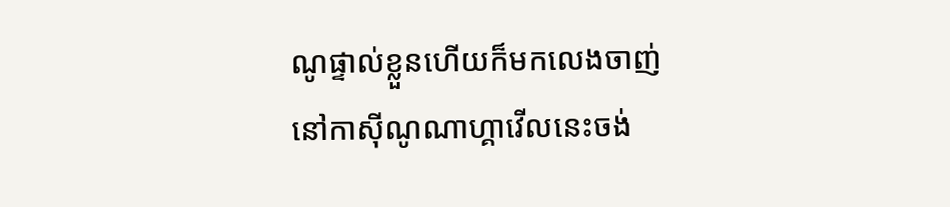ណូផ្ទាល់ខ្លួនហើយក៏មកលេងចាញ់នៅកាស៊ីណូណាហ្គាវើលនេះចង់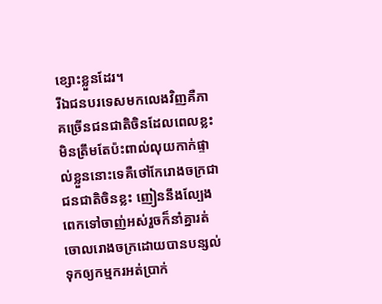ខ្សោះខ្លួនដែរ។
រីឯជនបរទេសមកលេងវិញគឺភាគច្រើនជនជាតិចិនដែលពេលខ្លះមិនត្រឹមតែប៉ះពាល់លុយកាក់ផ្ទាល់ខ្លួននោះទេគឺថៅកែរោងចក្រជាជនជាតិចិនខ្លះ ញៀននឹងល្បែងពេកទៅចាញ់អស់រួចក៏នាំគ្នារត់ចោលរោងចក្រដោយបានបន្សល់ទុកឲ្យកម្មករអត់ប្រាក់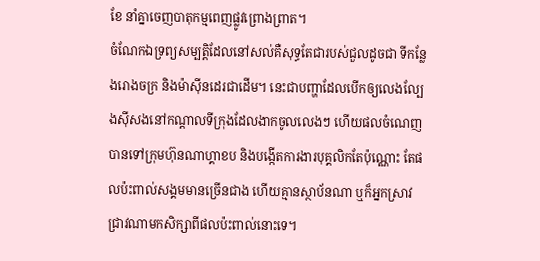ខែ នាំគ្នាចេញបាតុកម្មពេញផ្លូវព្រោងព្រាត។
ចំណែកឯទ្រព្យសម្បត្តិដែលនៅសល់គឺសុទ្ធតែជារបស់ជួលដូចជា ទីកន្លែងរោងចក្រ និងម៉ាស៊ីនដេរជាដើម។ នេះជាបញ្ហាដែលបើកឲ្យលេងល្បែងស៊ីសងនៅកណ្តាលទីក្រុងដែលងាកចូលលេងៗ ហើយផលចំណេញបានទៅក្រុមហ៊ុនណាហ្គាខប និងបង្កើតការងារបុគ្គលិកតែប៉ុណ្ណោះ តែផលប៉ះពាល់សង្គមមានច្រើនជាង ហើយគ្មានស្ថាប័នណា ឬក៏អ្នកស្រាវជ្រាវណាមកសិក្សាពីផលប៉ះពាល់នោះទេ។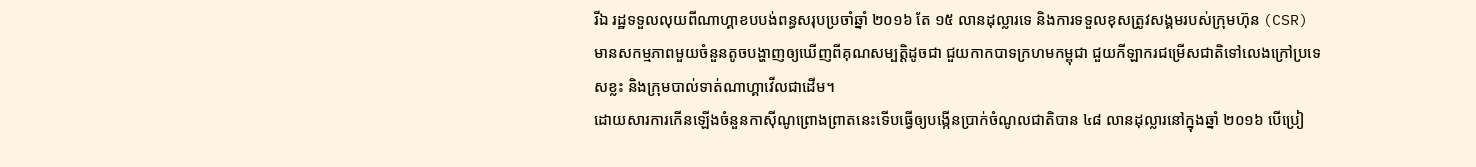រីឯ រដ្ឋទទួលលុយពីណាហ្គាខបបង់ពន្ធសរុបប្រចាំឆ្នាំ ២០១៦ តែ ១៥ លានដុល្លារទេ និងការទទួលខុសត្រូវសង្គមរបស់ក្រុមហ៊ុន (CSR) មានសកម្មភាពមួយចំនួនតូចបង្ហាញឲ្យឃើញពីគុណសម្បត្តិដូចជា ជួយកាកបាទក្រហមកម្ពុជា ជួយកីឡាករជម្រើសជាតិទៅលេងក្រៅប្រទេសខ្លះ និងក្រុមបាល់ទាត់ណាហ្គាវើលជាដើម។
ដោយសារការកើនឡើងចំនួនកាស៊ីណូព្រោងព្រាតនេះទើបធ្វើឲ្យបង្កើនប្រាក់ចំណូលជាតិបាន ៤៨ លានដុល្លារនៅក្នុងឆ្នាំ ២០១៦ បើប្រៀ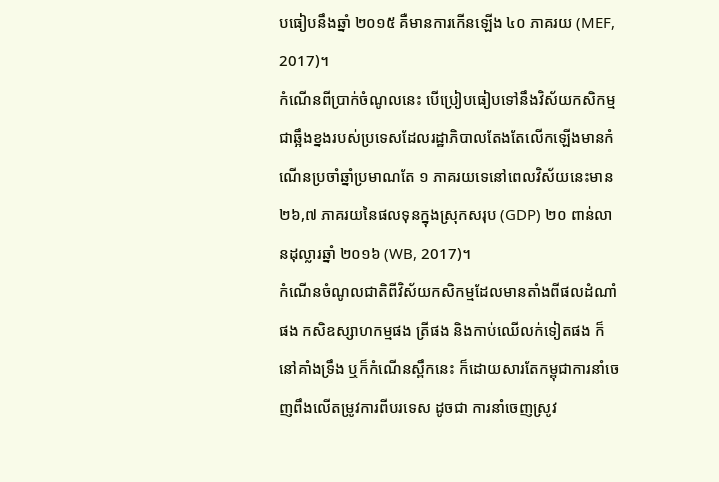បធៀបនឹងឆ្នាំ ២០១៥ គឺមានការកើនឡើង ៤០ ភាគរយ (MEF, 2017)។
កំណើនពីប្រាក់ចំណូលនេះ បើប្រៀបធៀបទៅនឹងវិស័យកសិកម្មជាឆ្អឹងខ្នងរបស់ប្រទេសដែលរដ្ឋាភិបាលតែងតែលើកឡើងមានកំណើនប្រចាំឆ្នាំប្រមាណតែ ១ ភាគរយទេនៅពេលវិស័យនេះមាន ២៦,៧ ភាគរយនៃផលទុនក្នុងស្រុកសរុប (GDP) ២០ ពាន់លានដុល្លារឆ្នាំ ២០១៦ (WB, 2017)។
កំណើនចំណូលជាតិពីវិស័យកសិកម្មដែលមានតាំងពីផលដំណាំផង កសិឧស្សាហកម្មផង ត្រីផង និងកាប់ឈើលក់ទៀតផង ក៏នៅគាំងទ្រឹង ឬក៏កំណើនស្ពឹកនេះ ក៏ដោយសារតែកម្ពុជាការនាំចេញពឹងលើតម្រូវការពីបរទេស ដូចជា ការនាំចេញស្រូវ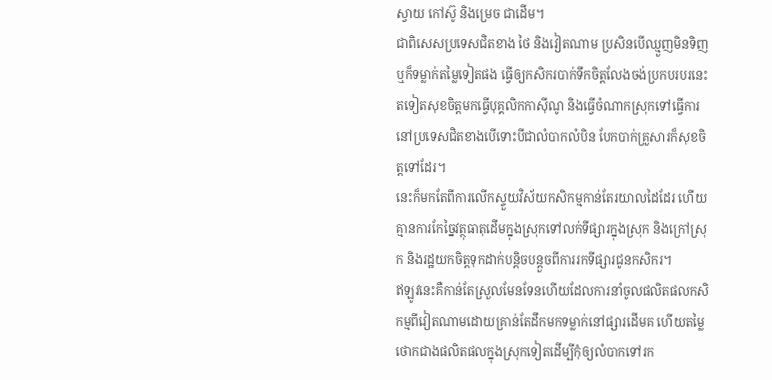ស្វាយ កៅស៊ូ និងម្រេច ជាដើម។
ជាពិសេសប្រទេសជិតខាង ថៃ និងវៀតណាម ប្រសិនបើឈ្មួញមិនទិញ ឬក៏ទម្លាក់តម្លៃទៀតផង ធ្វើឲ្យកសិករបាក់ទឹកចិត្តលែងចង់ប្រកបរបរនេះតទៀតសុខចិត្តមកធ្វើបុគ្គលិកកាស៊ីណូ និងធ្វើចំណាកស្រុកទៅធ្វើការនៅប្រទេសជិតខាងបើទោះបីជាលំបាកលំបិន បែកបាក់គ្រួសារក៏សុខចិត្តទៅដែរ។
នេះក៏មកតែពីការលើកស្ទួយវិស័យកសិកម្មកាន់តែរយាលដៃដែរ ហើយគ្មានការកែច្នៃវត្ថុធាតុដើមក្នុងស្រុកទៅលក់ទីផ្សារក្នុងស្រុក និងក្រៅស្រុក និងរដ្ឋយកចិត្តទុកដាក់បន្តិចបន្តួចពីការរកទីផ្សារជូនកសិករ។
ឥឡូវនេះគឺកាន់តែស្រួលមែនទែនហើយដែលការនាំចូលផលិតផលកសិកម្មពីវៀតណាមដោយគ្រាន់តែដឹកមកទម្លាក់នៅផ្សារដើមគ ហើយតម្លៃថោកជាងផលិតផលក្នុងស្រុកទៀតដើម្បីកុំឲ្យលំបាកទៅរក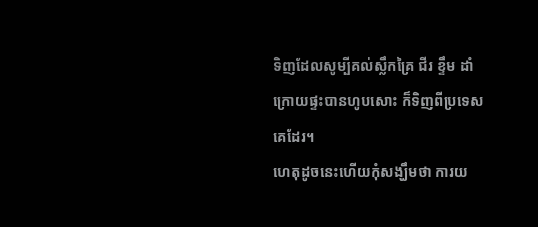ទិញដែលសូម្បីគល់ស្លឹកគ្រៃ ជីរ ខ្ទឹម ដាំក្រោយផ្ទះបានហូបសោះ ក៏ទិញពីប្រទេសគេដែរ។
ហេតុដូចនេះហើយកុំសង្ឃឹមថា ការយ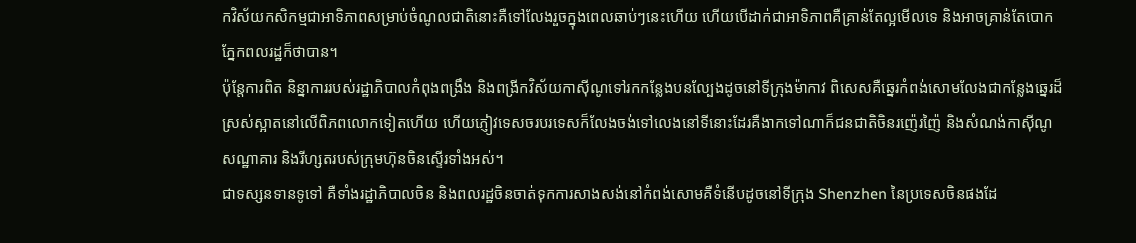កវិស័យកសិកម្មជាអាទិភាពសម្រាប់ចំណូលជាតិនោះគឺទៅលែងរួចក្នុងពេលឆាប់ៗនេះហើយ ហើយបើដាក់ជាអាទិភាពគឺគ្រាន់តែល្អមើលទេ និងអាចគ្រាន់តែបោកភ្នែកពលរដ្ឋក៏ថាបាន។
ប៉ុន្តែការពិត និន្នាការរបស់រដ្ឋាភិបាលកំពុងពង្រឹង និងពង្រីកវិស័យកាស៊ីណូទៅរកកន្លែងបនល្បែងដូចនៅទីក្រុងម៉ាកាវ ពិសេសគឺឆ្នេរកំពង់សោមលែងជាកន្លែងឆ្នេរដ៏ស្រស់ស្អាតនៅលើពិភពលោកទៀតហើយ ហើយភ្ញៀវទេសចរបរទេសក៏លែងចង់ទៅលេងនៅទីនោះដែរគឺងាកទៅណាក៏ជនជាតិចិនរញ៉េរញ៉ៃ និងសំណង់កាស៊ីណូសណ្ឋាគារ និងរីហ្សតរបស់ក្រុមហ៊ុនចិនស្ទើរទាំងអស់។
ជាទស្សនទានទូទៅ គឺទាំងរដ្ឋាភិបាលចិន និងពលរដ្ឋចិនចាត់ទុកការសាងសង់នៅកំពង់សោមគឺទំនើបដូចនៅទីក្រុង Shenzhen នៃប្រទេសចិនផងដែ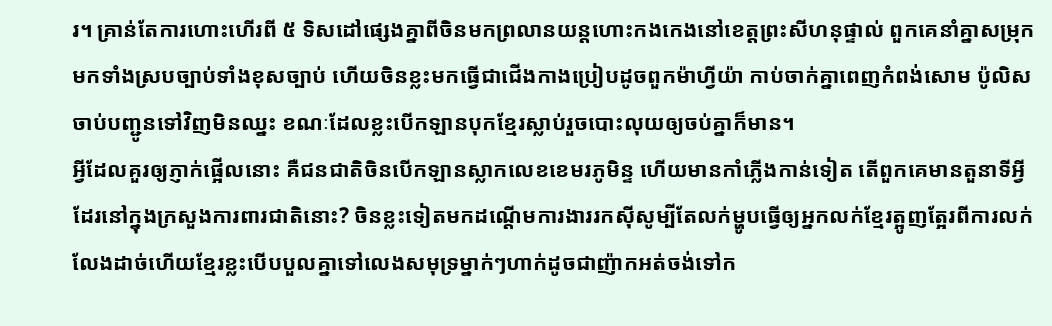រ។ គ្រាន់តែការហោះហើរពី ៥ ទិសដៅផ្សេងគ្នាពីចិនមកព្រលានយន្តហោះកងកេងនៅខេត្តព្រះសីហនុផ្ទាល់ ពួកគេនាំគ្នាសម្រុកមកទាំងស្របច្បាប់ទាំងខុសច្បាប់ ហើយចិនខ្លះមកធ្វើជាជើងកាងប្រៀបដូចពួកម៉ាហ្វីយ៉ា កាប់ចាក់គ្នាពេញកំពង់សោម ប៉ូលិសចាប់បញ្ជូនទៅវិញមិនឈ្នះ ខណៈដែលខ្លះបើកឡានបុកខ្មែរស្លាប់រួចបោះលុយឲ្យចប់គ្នាក៏មាន។
អ្វីដែលគួរឲ្យភ្ញាក់ផ្អើលនោះ គឺជនជាតិចិនបើកឡានស្លាកលេខខេមរភូមិន្ទ ហើយមានកាំភ្លើងកាន់ទៀត តើពួកគេមានតួនាទីអ្វីដែរនៅក្នុងក្រសួងការពារជាតិនោះ? ចិនខ្លះទៀតមកដណ្តើមការងាររកស៊ីសូម្បីតែលក់ម្ហូបធ្វើឲ្យអ្នកលក់ខ្មែរត្អូញត្អែរពីការលក់លែងដាច់ហើយខ្មែរខ្លះបើបបួលគ្នាទៅលេងសមុទ្រម្នាក់ៗហាក់ដូចជាញ៉ាកអត់ចង់ទៅក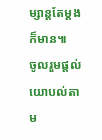ម្សាន្តតែម្តងក៏មាន៕
ចូលរួមផ្តល់យោបល់តាម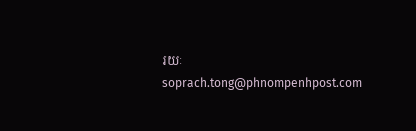រយៈ soprach.tong@phnompenhpost.com